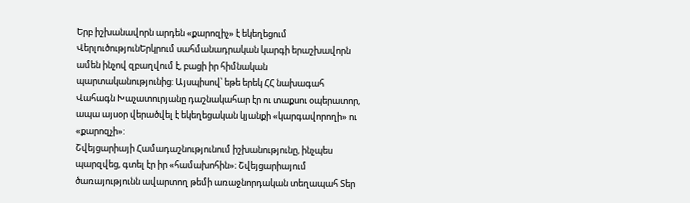Երբ իշխանավորն արդեն «քարոզիչ» է եկեղեցում
ՎերլուծությունԵրկրում սահմանադրական կարգի երաշխավորն ամեն ինչով զբաղվում է, բացի իր հիմնական պարտականությունից: Այսպիսով՝ եթե երեկ ՀՀ նախագահ Վահագն Խաչատուրյանը դաշնակահար էր ու տաքսու օպերատոր, ապա այսօր վերածվել է եկեղեցական կյանքի «կարգավորողի» ու «քարոզչի»:
Շվեյցարիայի Համադաշնությունում իշխանությունը, ինչպես պարզվեց, գտել էր իր «համախոհին»։ Շվեյցարիայում ծառայությունն ավարտող թեմի առաջնորդական տեղապահ Տեր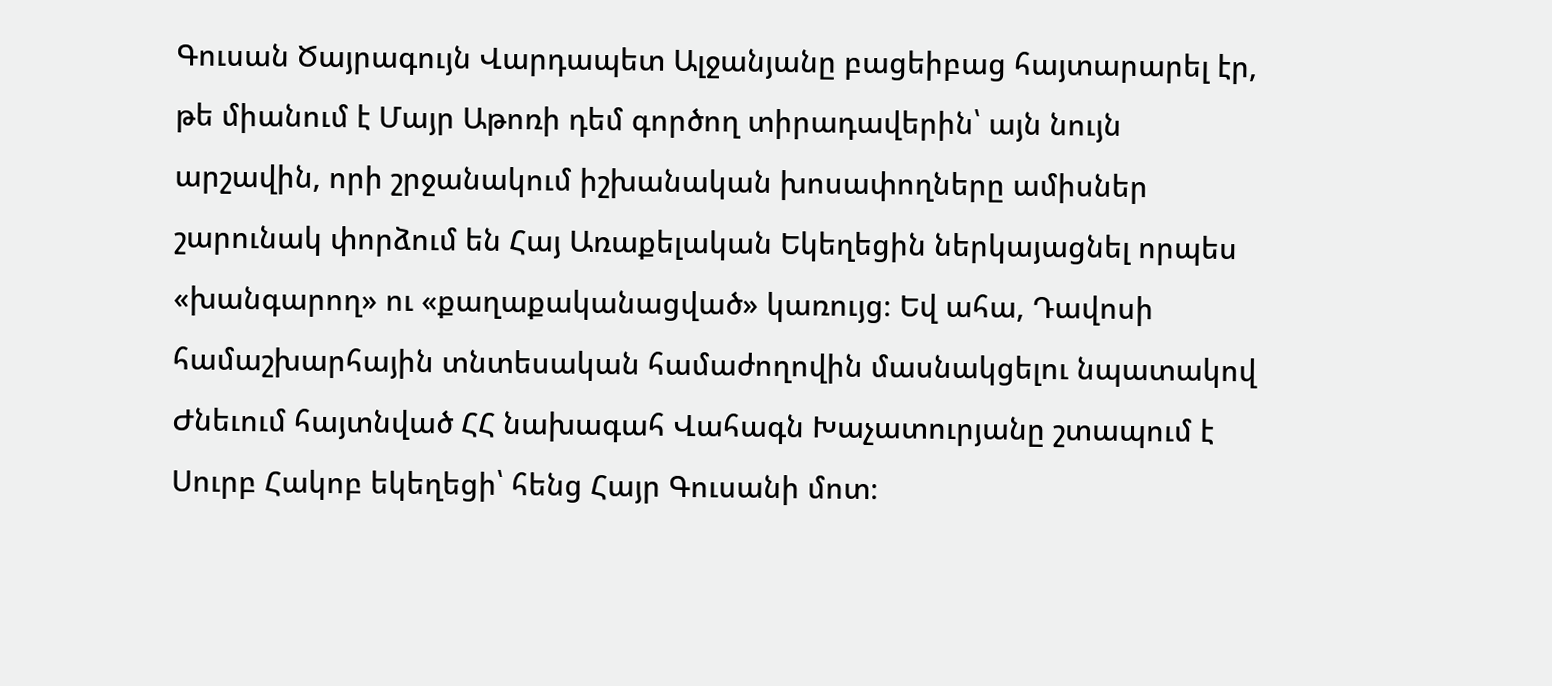Գուսան Ծայրագույն Վարդապետ Ալջանյանը բացեիբաց հայտարարել էր, թե միանում է Մայր Աթոռի դեմ գործող տիրադավերին՝ այն նույն արշավին, որի շրջանակում իշխանական խոսափողները ամիսներ շարունակ փորձում են Հայ Առաքելական Եկեղեցին ներկայացնել որպես «խանգարող» ու «քաղաքականացված» կառույց։ Եվ ահա, Դավոսի համաշխարհային տնտեսական համաժողովին մասնակցելու նպատակով Ժնեւում հայտնված ՀՀ նախագահ Վահագն Խաչատուրյանը շտապում է Սուրբ Հակոբ եկեղեցի՝ հենց Հայր Գուսանի մոտ։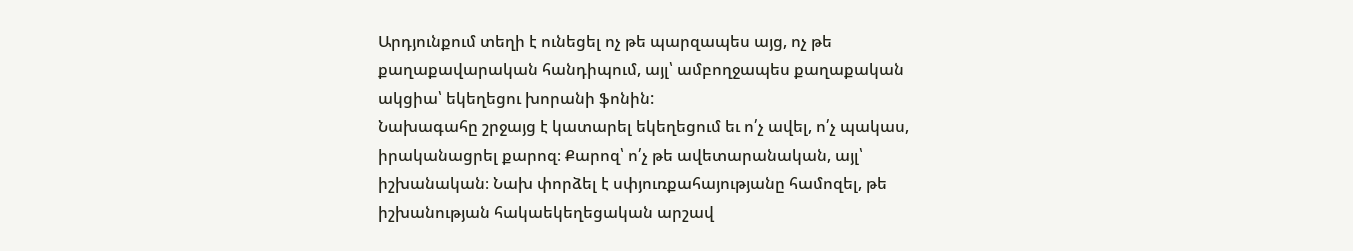Արդյունքում տեղի է ունեցել ոչ թե պարզապես այց, ոչ թե քաղաքավարական հանդիպում, այլ՝ ամբողջապես քաղաքական ակցիա՝ եկեղեցու խորանի ֆոնին:
Նախագահը շրջայց է կատարել եկեղեցում եւ ո՛չ ավել, ո՛չ պակաս, իրականացրել քարոզ։ Քարոզ՝ ո՛չ թե ավետարանական, այլ՝ իշխանական։ Նախ փորձել է սփյուռքահայությանը համոզել, թե իշխանության հակաեկեղեցական արշավ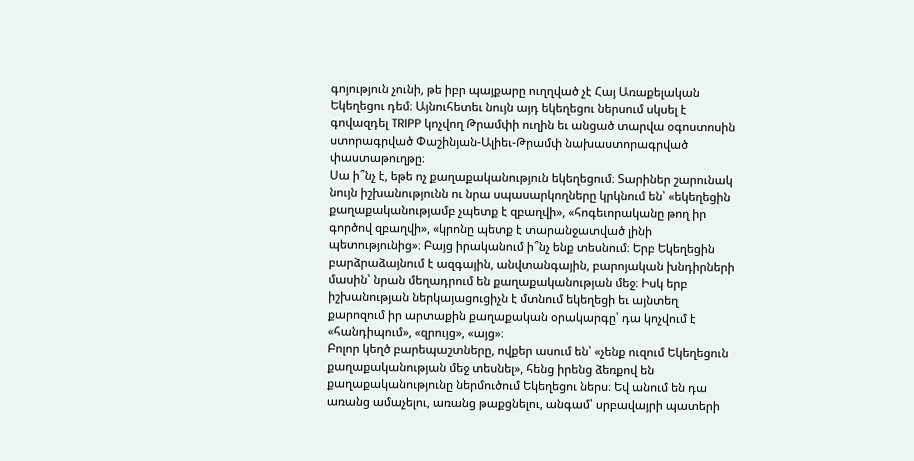գոյություն չունի, թե իբր պայքարը ուղղված չէ Հայ Առաքելական Եկեղեցու դեմ։ Այնուհետեւ նույն այդ եկեղեցու ներսում սկսել է գովազդել TRIPP կոչվող Թրամփի ուղին եւ անցած տարվա օգոստոսին ստորագրված Փաշինյան-Ալիեւ-Թրամփ նախաստորագրված փաստաթուղթը։
Սա ի՞նչ է, եթե ոչ քաղաքականություն եկեղեցում։ Տարիներ շարունակ նույն իշխանությունն ու նրա սպասարկողները կրկնում են՝ «եկեղեցին քաղաքականությամբ չպետք է զբաղվի», «հոգեւորականը թող իր գործով զբաղվի», «կրոնը պետք է տարանջատված լինի պետությունից»։ Բայց իրականում ի՞նչ ենք տեսնում։ Երբ Եկեղեցին բարձրաձայնում է ազգային, անվտանգային, բարոյական խնդիրների մասին՝ նրան մեղադրում են քաղաքականության մեջ։ Իսկ երբ իշխանության ներկայացուցիչն է մտնում եկեղեցի եւ այնտեղ քարոզում իր արտաքին քաղաքական օրակարգը՝ դա կոչվում է «հանդիպում», «զրույց», «այց»։
Բոլոր կեղծ բարեպաշտները, ովքեր ասում են՝ «չենք ուզում Եկեղեցուն քաղաքականության մեջ տեսնել», հենց իրենց ձեռքով են քաղաքականությունը ներմուծում Եկեղեցու ներս։ Եվ անում են դա առանց ամաչելու, առանց թաքցնելու, անգամ՝ սրբավայրի պատերի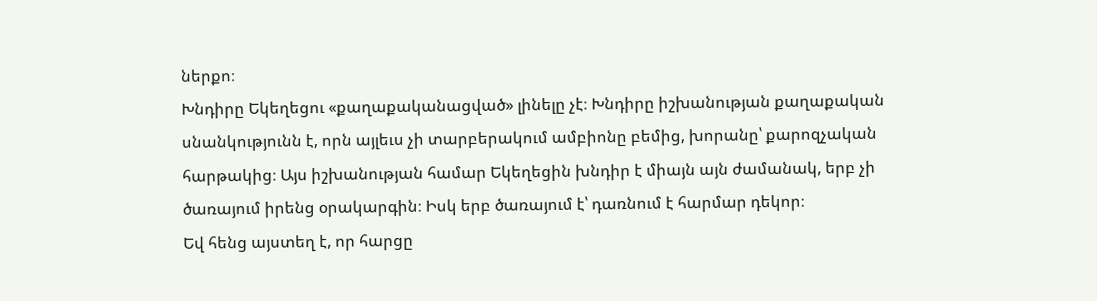ներքո։
Խնդիրը Եկեղեցու «քաղաքականացված» լինելը չէ։ Խնդիրը իշխանության քաղաքական սնանկությունն է, որն այլեւս չի տարբերակում ամբիոնը բեմից, խորանը՝ քարոզչական հարթակից։ Այս իշխանության համար Եկեղեցին խնդիր է միայն այն ժամանակ, երբ չի ծառայում իրենց օրակարգին։ Իսկ երբ ծառայում է՝ դառնում է հարմար դեկոր։
Եվ հենց այստեղ է, որ հարցը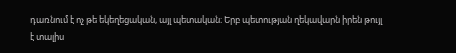դառնում է ոչ թե եկեղեցական, այլ պետական։ Երբ պետության ղեկավարն իրեն թույլ է տալիս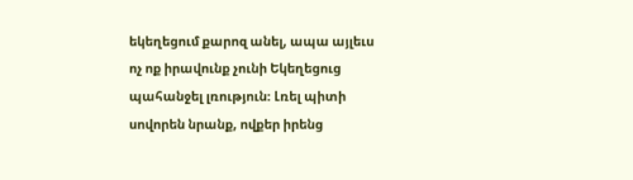եկեղեցում քարոզ անել, ապա այլեւս ոչ ոք իրավունք չունի Եկեղեցուց պահանջել լռություն։ Լռել պիտի սովորեն նրանք, ովքեր իրենց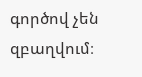գործով չեն զբաղվում։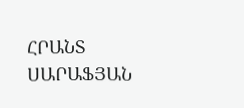ՀՐԱՆՏ ՍԱՐԱՖՅԱՆ